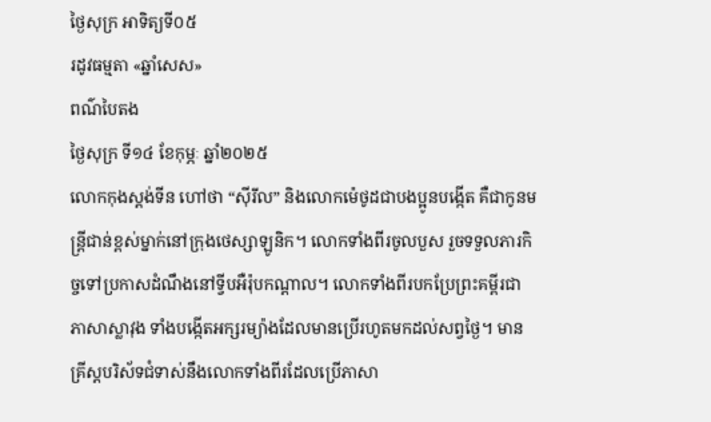ថ្ងៃសុក្រ អាទិត្យទី០៥
រដូវធម្មតា «ឆ្នាំសេស»
ពណ៌បៃតង
ថ្ងៃសុក្រ ទី១៤ ខែកុម្ភៈ ឆ្នាំ២០២៥
លោកកុងស្តង់ទីន ហៅថា “ស៊ីរីល” និងលោកម៉េថូដជាបងប្អូនបង្កើត គឺជាកូនមន្ត្រីជាន់ខ្ពស់ម្នាក់នៅក្រុងថេស្សាឡូនិក។ លោកទាំងពីរចូលបួស រួចទទួលភារកិច្ចទៅប្រកាសដំណឹងនៅទ្វីបអឺរ៉ុបកណ្តាល។ លោកទាំងពីរបកប្រែព្រះគម្ពីរជាភាសាស្លាវុង ទាំងបង្កើតអក្សរម្យ៉ាងដែលមានប្រើរហូតមកដល់សព្វថ្ងៃ។ មានគ្រីស្តបរិស័ទជំទាស់នឹងលោកទាំងពីរដែលប្រើភាសា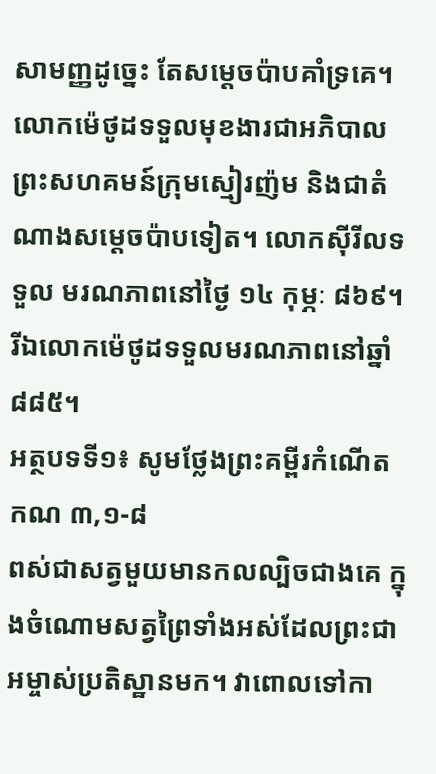សាមញ្ញដូច្នេះ តែសម្តេចប៉ាបគាំទ្រគេ។ លោកម៉េថូដទទួលមុខងារជាអភិបាលព្រះសហគមន៍ក្រុមស្មៀរញ៉ម និងជាតំណាងសម្តេចប៉ាបទៀត។ លោកស៊ីរីលទទួល មរណភាពនៅថ្ងៃ ១៤ កុម្ភៈ ៨៦៩។ រីឯលោកម៉េថូដទទួលមរណភាពនៅឆ្នាំ ៨៨៥។
អត្ថបទទី១៖ សូមថ្លែងព្រះគម្ពីរកំណើត កណ ៣,១-៨
ពស់ជាសត្វមួយមានកលល្បិចជាងគេ ក្នុងចំណោមសត្វព្រៃទាំងអស់ដែលព្រះជាអម្ចាស់ប្រតិស្ឋានមក។ វាពោលទៅកា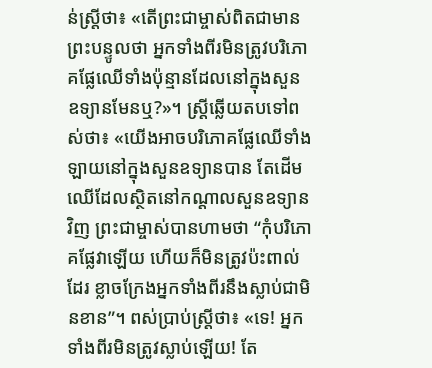ន់ស្រ្តីថា៖ «តើព្រះជាម្ចាស់ពិតជាមានព្រះបន្ទូលថា អ្នកទាំងពីរមិនត្រូវបរិភោគផ្លែឈើទាំងប៉ុន្មានដែលនៅក្នុងសួនឧទ្យានមែនឬ?»។ ស្រ្តីឆ្លើយតបទៅពស់ថា៖ «យើងអាចបរិភោគផ្លែឈើទាំងឡាយនៅក្នុងសួនឧទ្យានបាន តែដើមឈើដែលស្ថិតនៅកណ្តាលសួនឧទ្យានវិញ ព្រះជាម្ចាស់បានហាមថា “កុំបរិភោគផ្លែវាឡើយ ហើយក៏មិនត្រូវប៉ះពាល់ដែរ ខ្លាចក្រែងអ្នកទាំងពីរនឹងស្លាប់ជាមិនខាន”។ ពស់ប្រាប់ស្ត្រីថា៖ «ទេ! អ្នកទាំងពីរមិនត្រូវស្លាប់ឡើយ! តែ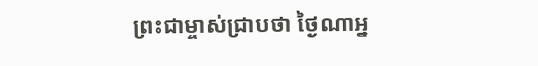ព្រះជាម្ចាស់ជ្រាបថា ថ្ងៃណាអ្ន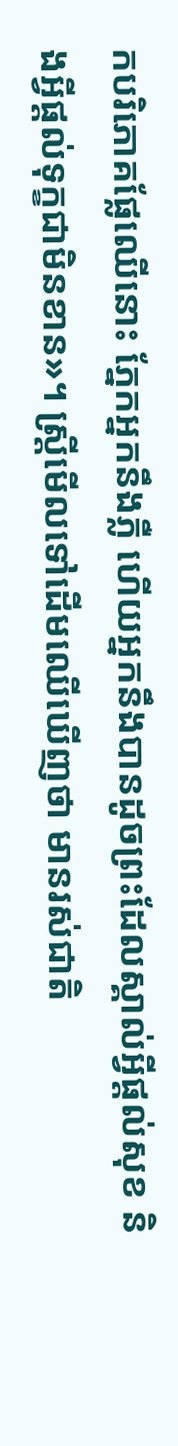កបរិភោគផ្លែឈើនោះ ភ្នែកអ្នកនឹងភ្លឺ ហើយអ្នកនឹងបានដូចព្រះដែលស្គាល់អ្វីផ្តល់សុខ និងអ្វីផ្តល់ទុក្ខជាមិនខាន»។ ស្ត្រីមើលទៅដើមឈើឃើញថា មានរស់ជាតិ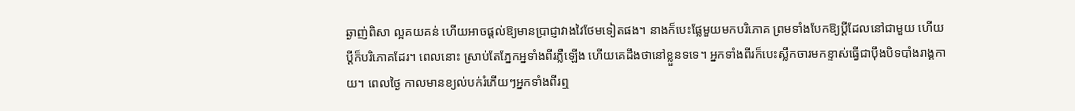ឆ្ងាញ់ពិសា ល្អគយគន់ ហើយអាចផ្តល់ឱ្យមានប្រាជ្ញាវាងវៃថែមទៀតផង។ នាងក៏បេះផ្លែមួយមកបរិភោគ ព្រមទាំងបែកឱ្យប្តីដែលនៅជាមួយ ហើយប្តីក៏បរិភោគដែរ។ ពេលនោះ ស្រាប់តែភ្នែកអ្នទាំងពីរភ្លឺឡើង ហើយគេដឹងថានៅខ្លួនទទេ។ អ្នកទាំងពីរក៏បេះស្លឹកចារមកខ្ទាស់ធ្វើជាប៉ឹងបិទបាំងរាង្គកាយ។ ពេលថ្ងៃ កាលមានខ្យល់បក់រំភើយៗអ្នកទាំងពីរឮ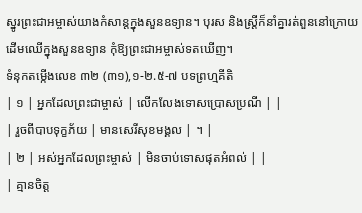ស្នូរព្រះជាអម្ចាស់យាងកំសាន្តក្នុងសួនឧទ្យាន។ បុរស និងស្រ្តីក៏នាំគ្នារត់ពួននៅក្រោយដើមឈើក្នុងសួនឧទ្យាន កុំឱ្យព្រះជាអម្ចាស់ទតឃើញ។
ទំនុកតម្កើងលេខ ៣២ (៣១),១-២.៥-៧ បទព្រហ្មគីតិ
| ១ | អ្នកដែលព្រះជាម្ចាស់ | លើកលែងទោសប្រោសប្រណី | |
| រួចពីបាបទុក្ខភ័យ | មានសេរីសុខមង្គល | ។ |
| ២ | អស់អ្នកដែលព្រះម្ចាស់ | មិនចាប់ទោសផុតអំពល់ | |
| គ្មានចិត្ត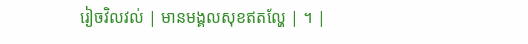រៀចវិលវល់ | មានមង្គលសុខឥតល្ហែ | ។ |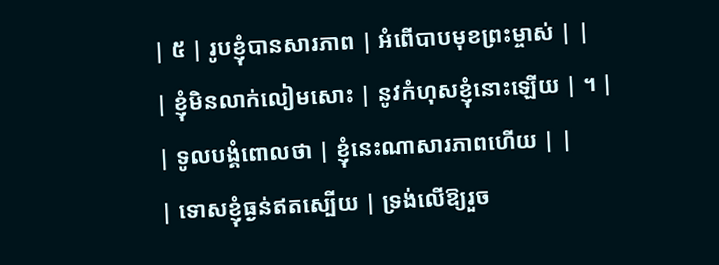| ៥ | រូបខ្ញុំបានសារភាព | អំពើបាបមុខព្រះម្ចាស់ | |
| ខ្ញុំមិនលាក់លៀមសោះ | នូវកំហុសខ្ញុំនោះឡើយ | ។ |
| ទូលបង្គំពោលថា | ខ្ញុំនេះណាសារភាពហើយ | |
| ទោសខ្ញុំធ្ងន់ឥតស្បើយ | ទ្រង់លើឱ្យរួច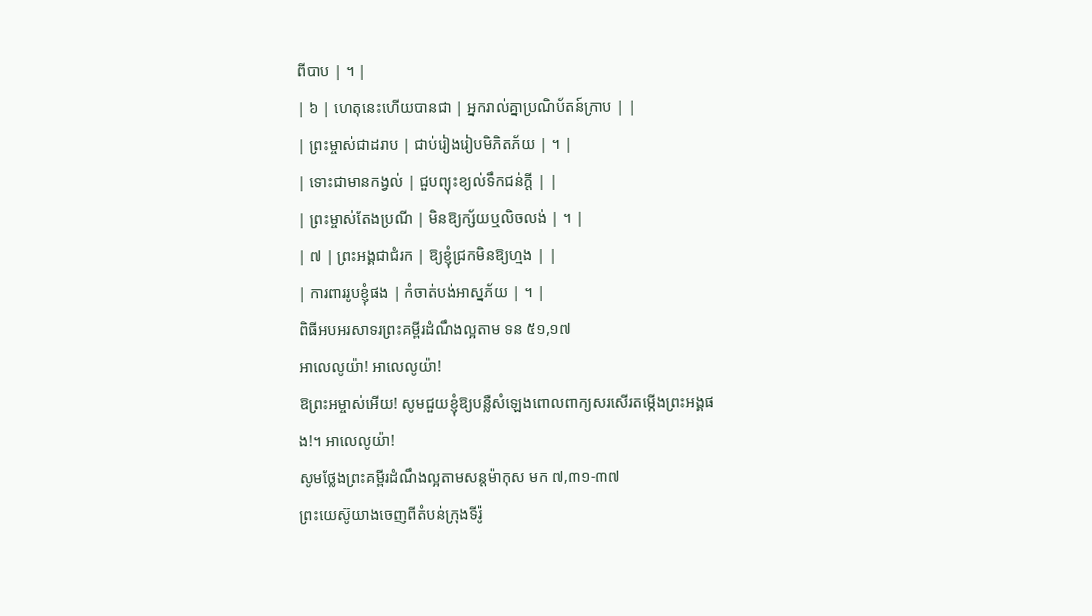ពីបាប | ។ |
| ៦ | ហេតុនេះហើយបានជា | អ្នករាល់គ្នាប្រណិប័តន៍ក្រាប | |
| ព្រះម្ចាស់ជាដរាប | ជាប់រៀងរៀបមិភិតភ័យ | ។ |
| ទោះជាមានកង្វល់ | ជួបព្យុះខ្យល់ទឹកជន់ក្តី | |
| ព្រះម្ចាស់តែងប្រណី | មិនឱ្យក្ស័យឬលិចលង់ | ។ |
| ៧ | ព្រះអង្គជាជំរក | ឱ្យខ្ញុំជ្រកមិនឱ្យហ្មង | |
| ការពាររូបខ្ញុំផង | កំចាត់បង់អាស្នភ័យ | ។ |
ពិធីអបអរសាទរព្រះគម្ពីរដំណឹងល្អតាម ទន ៥១,១៧
អាលេលូយ៉ា! អាលេលូយ៉ា!
ឱព្រះអម្ចាស់អើយ! សូមជួយខ្ញុំឱ្យបន្លឺសំឡេងពោលពាក្យសរសើរតម្កើងព្រះអង្គផង!។ អាលេលូយ៉ា!
សូមថ្លែងព្រះគម្ពីរដំណឹងល្អតាមសន្តម៉ាកុស មក ៧,៣១-៣៧
ព្រះយេស៊ូយាងចេញពីតំបន់ក្រុងទីរ៉ូ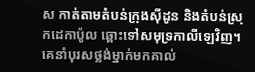ស កាត់តាមតំបន់ក្រុងស៊ីដូន និងតំបន់ស្រុកដេកាប៉ូល ឆ្ពោះទៅសមុទ្រកាលីឡេវិញ។ គេនាំបុរសថ្លង់ម្នាក់មកគាល់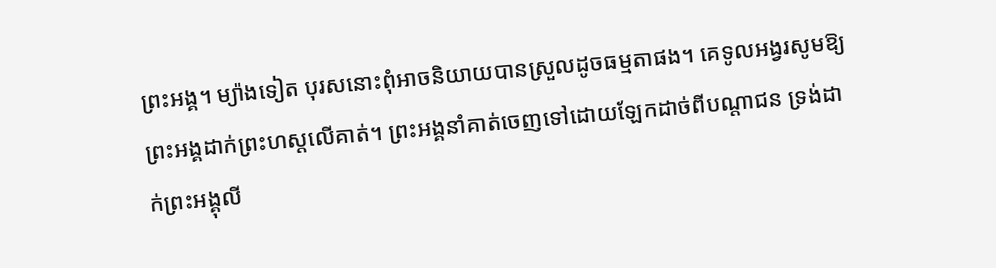ព្រះអង្គ។ ម្យ៉ាងទៀត បុរសនោះពុំអាចនិយាយបានស្រួលដូចធម្មតាផង។ គេទូលអង្វរសូមឱ្យព្រះអង្គដាក់ព្រះហស្តលើគាត់។ ព្រះអង្គនាំគាត់ចេញទៅដោយឡែកដាច់ពីបណ្តាជន ទ្រង់ដាក់ព្រះអង្គុលី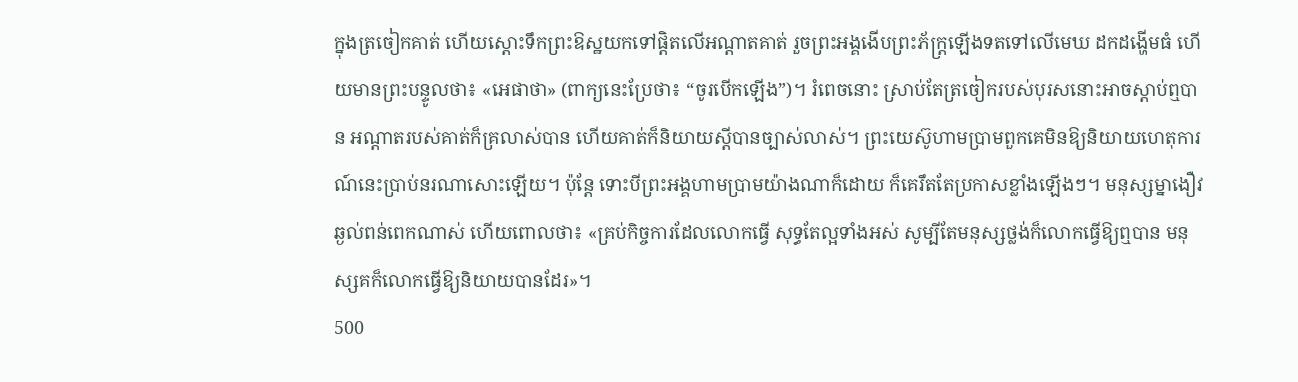ក្នុងត្រចៀកគាត់ ហើយស្តោះទឹកព្រះឱស្ឋយកទៅផ្តិតលើអណ្តាតគាត់ រួចព្រះអង្គងើបព្រះភ័ក្រ្តឡើងទតទៅលើមេឃ ដកដង្ហើមធំ ហើយមានព្រះបន្ទូលថា៖ «អេផាថា» (ពាក្យនេះប្រែថា៖ “ចូរបើកឡើង”)។ រំពេចនោះ ស្រាប់តែត្រចៀករបស់បុរសនោះអាចស្តាប់ឮបាន អណ្តាតរបស់គាត់ក៏គ្រលាស់បាន ហើយគាត់ក៏និយាយស្តីបានច្បាស់លាស់។ ព្រះយេស៊ូហាមប្រាមពួកគេមិនឱ្យនិយាយហេតុការណ៍នេះប្រាប់នរណាសោះឡើយ។ ប៉ុន្តែ ទោះបីព្រះអង្គហាមប្រាមយ៉ាងណាក៏ដោយ ក៏គេរឹតតែប្រកាសខ្លាំងឡើងៗ។ មនុស្សម្នាងឿវឆ្ងល់ពន់ពេកណាស់ ហើយពោលថា៖ «គ្រប់កិច្ចការដែលលោកធ្វើ សុទ្ធតែល្អទាំងអស់ សូម្បីតែមនុស្សថ្លង់ក៏លោកធ្វើឱ្យឮបាន មនុស្សគក៏លោកធ្វើឱ្យនិយាយបានដែរ»។
500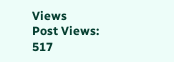Views
Post Views:
517